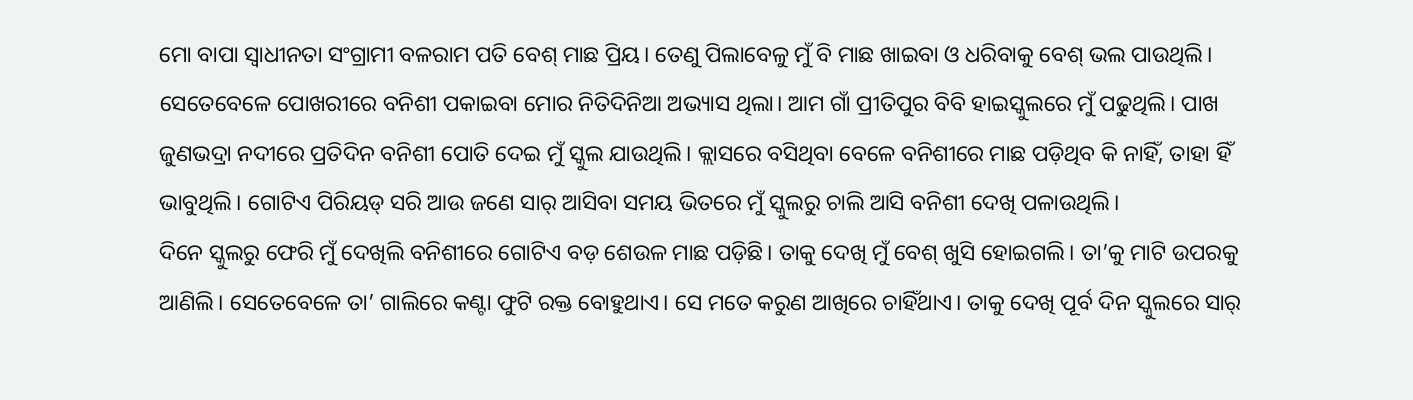ମୋ ବାପା ସ୍ୱାଧୀନତା ସଂଗ୍ରାମୀ ବଳରାମ ପତି ବେଶ୍ ମାଛ ପ୍ରିୟ। ତେଣୁ ପିଲାବେଳୁ ମୁଁ ବି ମାଛ ଖାଇବା ଓ ଧରିବାକୁ ବେଶ୍ ଭଲ ପାଉଥିଲି। ସେତେବେଳେ ପୋଖରୀରେ ବନିଶୀ ପକାଇବା ମୋର ନିତିଦିନିଆ ଅଭ୍ୟାସ ଥିଲା। ଆମ ଗାଁ ପ୍ରୀତିପୁର ବିବି ହାଇସ୍କୁଲରେ ମୁଁ ପଢୁଥିଲି। ପାଖ ଜୁଣଭଦ୍ରା ନଦୀରେ ପ୍ରତିଦିନ ବନିଶୀ ପୋତି ଦେଇ ମୁଁ ସ୍କୁଲ ଯାଉଥିଲି। କ୍ଲାସରେ ବସିଥିବା ବେଳେ ବନିଶୀରେ ମାଛ ପଡ଼ିଥିବ କି ନାହିଁ, ତାହା ହିଁ ଭାବୁଥିଲି। ଗୋଟିଏ ପିରିୟଡ୍ ସରି ଆଉ ଜଣେ ସାର୍ ଆସିବା ସମୟ ଭିତରେ ମୁଁ ସ୍କୁଲରୁ ଚାଲି ଆସି ବନିଶୀ ଦେଖି ପଳାଉଥିଲି।
ଦିନେ ସ୍କୁଲରୁ ଫେରି ମୁଁ ଦେଖିଲି ବନିଶୀରେ ଗୋଟିଏ ବଡ଼ ଶେଉଳ ମାଛ ପଡ଼ିଛି। ତାକୁ ଦେଖି ମୁଁ ବେଶ୍ ଖୁସି ହୋଇଗଲି। ତା’କୁ ମାଟି ଉପରକୁ ଆଣିଲି। ସେତେବେଳେ ତା’ ଗାଲିରେ କଣ୍ଟା ଫୁଟି ରକ୍ତ ବୋହୁଥାଏ। ସେ ମତେ କରୁଣ ଆଖିରେ ଚାହିଁଥାଏ। ତାକୁ ଦେଖି ପୂର୍ବ ଦିନ ସ୍କୁଲରେ ସାର୍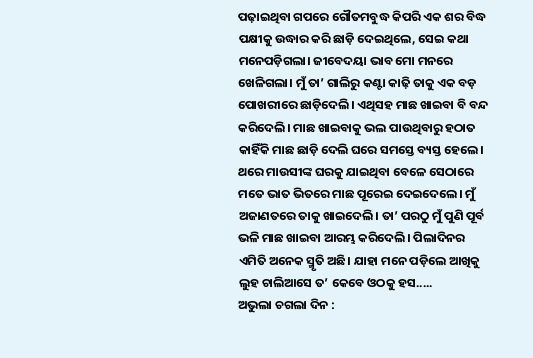ପଢ଼ାଇଥିବା ଗପରେ ଗୌତମବୁଦ୍ଧ କିପରି ଏକ ଶର ବିଦ୍ଧ ପକ୍ଷୀକୁ ଉଦ୍ଧାର କରି ଛାଡ଼ି ଦେଇଥିଲେ, ସେଇ କଥା ମନେପଡ଼ିଗଲା। ଜୀବେଦୟା ଭାବ ମୋ ମନରେ ଖେଳିଗଲା। ମୁଁ ତା’ ଗାଲିରୁ କଣ୍ଟା କାଢ଼ି ତାକୁ ଏକ ବଡ଼ ପୋଖରୀରେ ଛାଡ଼ିଦେଲି। ଏଥିସହ ମାଛ ଖାଇବା ବି ବନ୍ଦ କରିଦେଲି। ମାଛ ଖାଇବାକୁ ଭଲ ପାଉଥିବାରୁ ହଠାତ କାହିଁକି ମାଛ ଛାଡ଼ି ଦେଲି ଘରେ ସମସ୍ତେ ବ୍ୟସ୍ତ ହେଲେ। ଥରେ ମାଉସୀଙ୍କ ଘରକୁ ଯାଇଥିବା ବେଳେ ସେଠାରେ ମତେ ଭାତ ଭିତରେ ମାଛ ପୂରେଇ ଦେଇଦେଲେ। ମୁଁ ଅଜାଣତରେ ତାକୁ ଖାଇଦେଲି। ତା’ ପରଠୁ ମୁଁ ପୁଣି ପୂର୍ବ ଭଳି ମାଛ ଖାଇବା ଆରମ୍ଭ କରିଦେଲି। ପିଲାଦିନର ଏମିତି ଅନେକ ସ୍ମୃତି ଅଛି। ଯାହା ମନେ ପଡ଼ିଲେ ଆଖିକୁ ଲୁହ ଚାଲିଆସେ ତ’ କେବେ ଓଠକୁ ହସ.....
ଅଭୁଲା ଚଗଲା ଦିନ :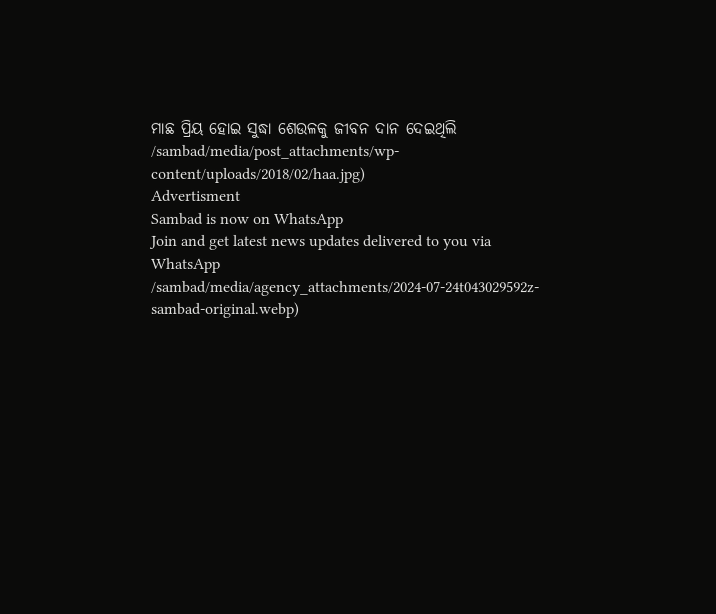ମାଛ ପ୍ରିୟ ହୋଇ ସୁଦ୍ଧା ଶେଉଳକୁ ଜୀବନ ଦାନ ଦେଇଥିଲି
/sambad/media/post_attachments/wp-content/uploads/2018/02/haa.jpg)
Advertisment
Sambad is now on WhatsApp
Join and get latest news updates delivered to you via WhatsApp
/sambad/media/agency_attachments/2024-07-24t043029592z-sambad-original.webp)